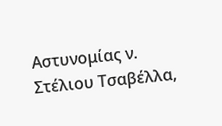Αστυνομίας ν. Στέλιου Τσαβέλλα,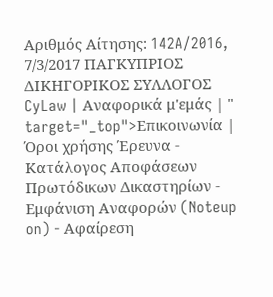Αριθμός Αίτησης: 142A/2016, 7/3/2017 ΠΑΓΚΥΠΡΙΟΣ ΔΙΚΗΓΟΡΙΚΟΣ ΣΥΛΛΟΓΟΣ CyLaw | Αναφορικά μ'εμάς | " target="_top">Επικοινωνία | Όροι χρήσης Έρευνα - Κατάλογος Αποφάσεων Πρωτόδικων Δικαστηρίων - Εμφάνιση Αναφορών (Noteup on) - Αφαίρεση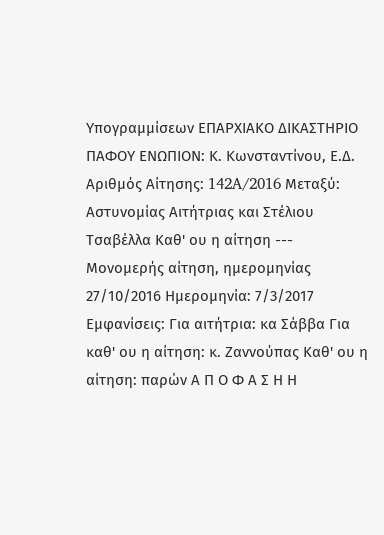Υπογραμμίσεων ΕΠΑΡΧΙΑΚΟ ΔΙΚΑΣΤΗΡΙΟ ΠΑΦΟΥ ΕΝΩΠΙΟΝ: Κ. Κωνσταντίνου, Ε.Δ. Αριθμός Αίτησης: 142A/2016 Μεταξύ: Αστυνομίας Αιτήτριας και Στέλιου Τσαβέλλα Καθ' ου η αίτηση --- Μονομερής αίτηση, ημερομηνίας 27/10/2016 Ημερομηνία: 7/3/2017 Εμφανίσεις: Για αιτήτρια: κα Σάββα Για καθ' ου η αίτηση: κ. Ζαννούπας Καθ' ου η αίτηση: παρών Α Π Ο Φ Α Σ Η Η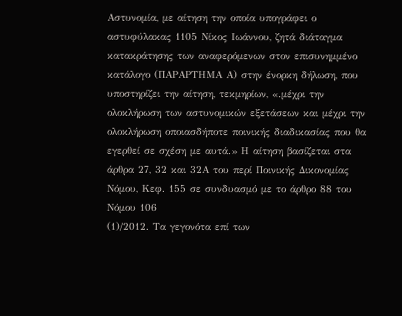Αστυνομία, με αίτηση την οποία υπογράφει ο αστυφύλακας 1105 Νίκος Ιωάννου, ζητά διάταγμα κατακράτησης των αναφερόμενων στον επισυνημμένο κατάλογο (ΠΑΡΑΡΤΗΜΑ Α) στην ένορκη δήλωση, που υποστηρίζει την αίτηση, τεκμηρίων, «.μέχρι την ολοκλήρωση των αστυνομικών εξετάσεων και μέχρι την ολοκλήρωση οποιασδήποτε ποινικής διαδικασίας που θα εγερθεί σε σχέση με αυτά.» Η αίτηση βασίζεται στα άρθρα 27, 32 και 32Α του περί Ποινικής Δικονομίας Νόμου, Κεφ. 155 σε συνδυασμό με το άρθρο 88 του Νόμου 106
(1)/2012. Τα γεγονότα επί των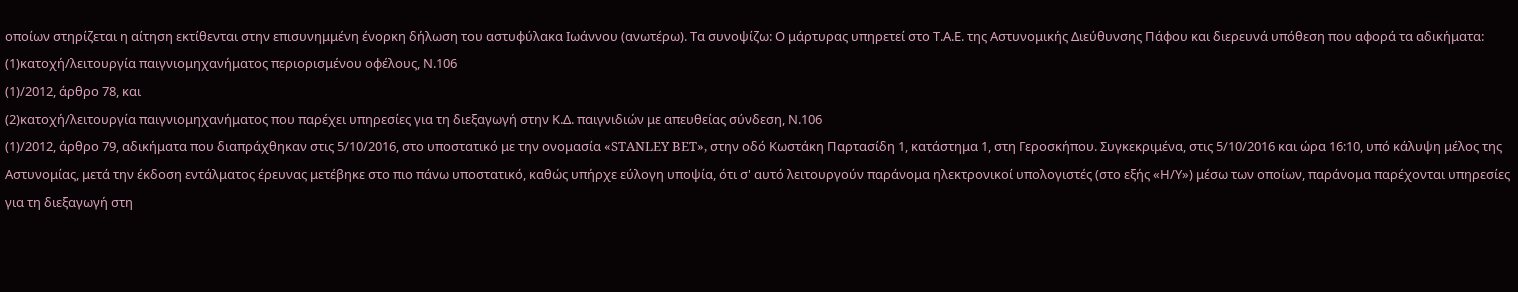οποίων στηρίζεται η αίτηση εκτίθενται στην επισυνημμένη ένορκη δήλωση του αστυφύλακα Ιωάννου (ανωτέρω). Τα συνοψίζω: Ο μάρτυρας υπηρετεί στο Τ.Α.Ε. της Αστυνομικής Διεύθυνσης Πάφου και διερευνά υπόθεση που αφορά τα αδικήματα:
(1)κατοχή/λειτουργία παιγνιομηχανήματος περιορισμένου οφέλους, Ν.106
(1)/2012, άρθρο 78, και
(2)κατοχή/λειτουργία παιγνιομηχανήματος που παρέχει υπηρεσίες για τη διεξαγωγή στην Κ.Δ. παιγνιδιών με απευθείας σύνδεση, Ν.106
(1)/2012, άρθρο 79, αδικήματα που διαπράχθηκαν στις 5/10/2016, στο υποστατικό με την ονομασία «STANLEY BET», στην οδό Κωστάκη Παρτασίδη 1, κατάστημα 1, στη Γεροσκήπου. Συγκεκριμένα, στις 5/10/2016 και ώρα 16:10, υπό κάλυψη μέλος της Αστυνομίας, μετά την έκδοση εντάλματος έρευνας μετέβηκε στο πιο πάνω υποστατικό, καθώς υπήρχε εύλογη υποψία, ότι σ' αυτό λειτουργούν παράνομα ηλεκτρονικοί υπολογιστές (στο εξής «Η/Υ») μέσω των οποίων, παράνομα παρέχονται υπηρεσίες για τη διεξαγωγή στη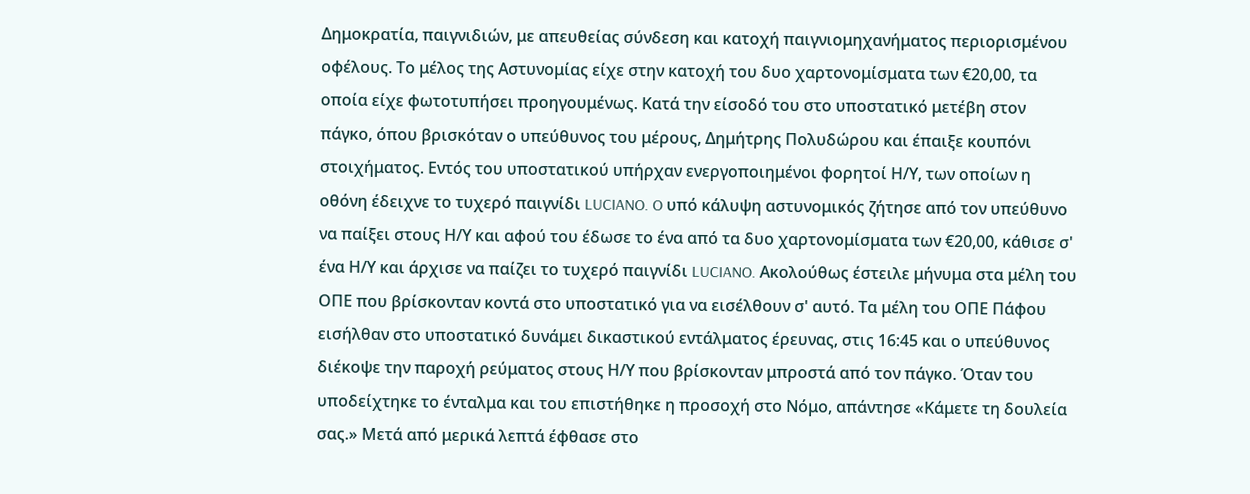Δημοκρατία, παιγνιδιών, με απευθείας σύνδεση και κατοχή παιγνιομηχανήματος περιορισμένου οφέλους. Το μέλος της Αστυνομίας είχε στην κατοχή του δυο χαρτονομίσματα των €20,00, τα οποία είχε φωτοτυπήσει προηγουμένως. Κατά την είσοδό του στο υποστατικό μετέβη στον πάγκο, όπου βρισκόταν ο υπεύθυνος του μέρους, Δημήτρης Πολυδώρου και έπαιξε κουπόνι στοιχήματος. Εντός του υποστατικού υπήρχαν ενεργοποιημένοι φορητοί Η/Υ, των οποίων η οθόνη έδειχνε το τυχερό παιγνίδι LUCIANO. O υπό κάλυψη αστυνομικός ζήτησε από τον υπεύθυνο να παίξει στους Η/Υ και αφού του έδωσε το ένα από τα δυο χαρτονομίσματα των €20,00, κάθισε σ' ένα Η/Υ και άρχισε να παίζει το τυχερό παιγνίδι LUCIANO. Ακολούθως έστειλε μήνυμα στα μέλη του ΟΠΕ που βρίσκονταν κοντά στο υποστατικό για να εισέλθουν σ' αυτό. Τα μέλη του ΟΠΕ Πάφου εισήλθαν στο υποστατικό δυνάμει δικαστικού εντάλματος έρευνας, στις 16:45 και ο υπεύθυνος διέκοψε την παροχή ρεύματος στους Η/Υ που βρίσκονταν μπροστά από τον πάγκο. Όταν του υποδείχτηκε το ένταλμα και του επιστήθηκε η προσοχή στο Νόμο, απάντησε «Κάμετε τη δουλεία σας.» Μετά από μερικά λεπτά έφθασε στο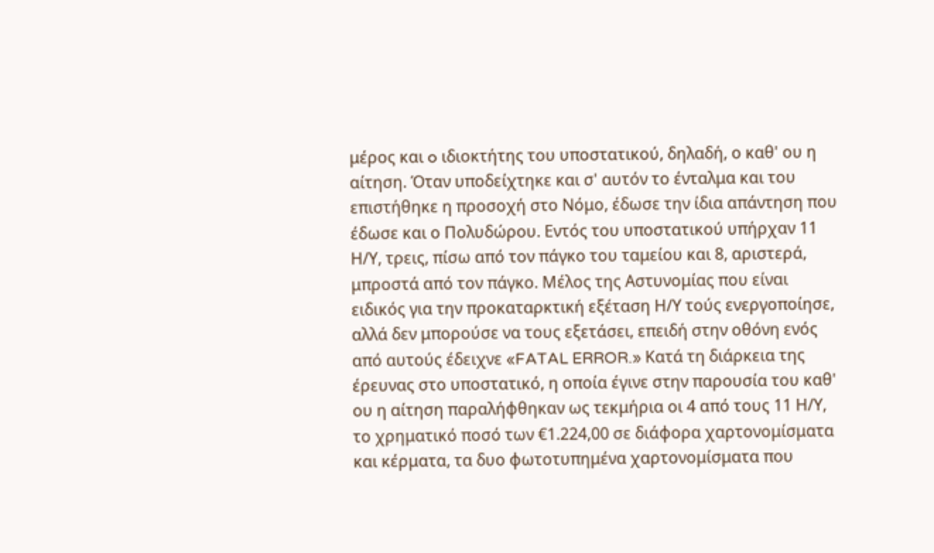μέρος και o ιδιοκτήτης του υποστατικού, δηλαδή, ο καθ' ου η αίτηση. Όταν υποδείχτηκε και σ' αυτόν το ένταλμα και του επιστήθηκε η προσοχή στο Νόμο, έδωσε την ίδια απάντηση που έδωσε και ο Πολυδώρου. Εντός του υποστατικού υπήρχαν 11 Η/Υ, τρεις, πίσω από τον πάγκο του ταμείου και 8, αριστερά, μπροστά από τον πάγκο. Μέλος της Αστυνομίας που είναι ειδικός για την προκαταρκτική εξέταση Η/Υ τούς ενεργοποίησε, αλλά δεν μπορούσε να τους εξετάσει, επειδή στην οθόνη ενός από αυτούς έδειχνε «FATAL ERROR.» Κατά τη διάρκεια της έρευνας στο υποστατικό, η οποία έγινε στην παρουσία του καθ' ου η αίτηση παραλήφθηκαν ως τεκμήρια οι 4 από τους 11 Η/Υ, το χρηματικό ποσό των €1.224,00 σε διάφορα χαρτονομίσματα και κέρματα, τα δυο φωτοτυπημένα χαρτονομίσματα που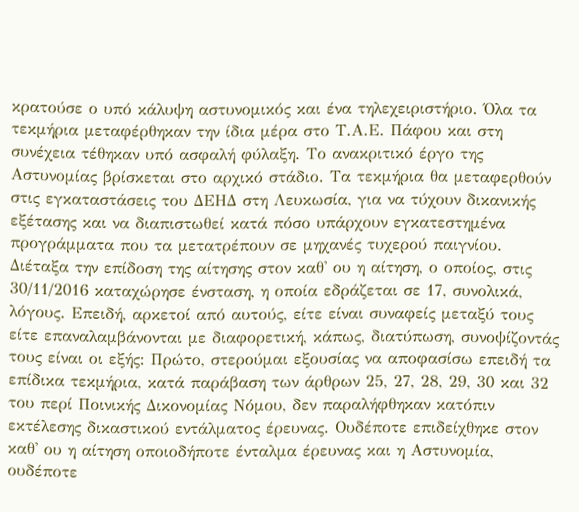κρατούσε ο υπό κάλυψη αστυνομικός και ένα τηλεχειριστήριο. Όλα τα τεκμήρια μεταφέρθηκαν την ίδια μέρα στο Τ.Α.Ε. Πάφου και στη συνέχεια τέθηκαν υπό ασφαλή φύλαξη. Το ανακριτικό έργο της Αστυνομίας βρίσκεται στο αρχικό στάδιο. Τα τεκμήρια θα μεταφερθούν στις εγκαταστάσεις του ΔΕΗΔ στη Λευκωσία, για να τύχουν δικανικής εξέτασης και να διαπιστωθεί κατά πόσο υπάρχουν εγκατεστημένα προγράμματα που τα μετατρέπουν σε μηχανές τυχερού παιγνίου. Διέταξα την επίδοση της αίτησης στον καθ' ου η αίτηση, ο οποίος, στις 30/11/2016 καταχώρησε ένσταση, η οποία εδράζεται σε 17, συνολικά, λόγους. Επειδή, αρκετοί από αυτούς, είτε είναι συναφείς μεταξύ τους είτε επαναλαμβάνονται με διαφορετική, κάπως, διατύπωση, συνοψίζοντάς τους είναι οι εξής: Πρώτο, στερούμαι εξουσίας να αποφασίσω επειδή τα επίδικα τεκμήρια, κατά παράβαση των άρθρων 25, 27, 28, 29, 30 και 32 του περί Ποινικής Δικονομίας Νόμου, δεν παραλήφθηκαν κατόπιν εκτέλεσης δικαστικού εντάλματος έρευνας. Ουδέποτε επιδείχθηκε στον καθ' ου η αίτηση οποιοδήποτε ένταλμα έρευνας και η Αστυνομία, ουδέποτε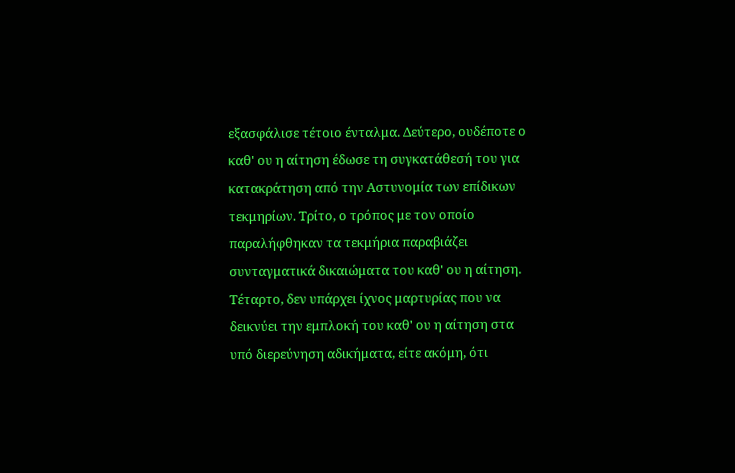εξασφάλισε τέτοιο ένταλμα. Δεύτερο, ουδέποτε ο καθ' ου η αίτηση έδωσε τη συγκατάθεσή του για κατακράτηση από την Αστυνομία των επίδικων τεκμηρίων. Τρίτο, ο τρόπος με τον οποίο παραλήφθηκαν τα τεκμήρια παραβιάζει συνταγματικά δικαιώματα του καθ' ου η αίτηση. Τέταρτο, δεν υπάρχει ίχνος μαρτυρίας που να δεικνύει την εμπλοκή του καθ' ου η αίτηση στα υπό διερεύνηση αδικήματα, είτε ακόμη, ότι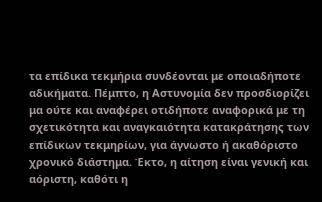τα επίδικα τεκμήρια συνδέονται με οποιαδήποτε αδικήματα. Πέμπτο, η Αστυνομία δεν προσδιορίζει μα ούτε και αναφέρει οτιδήποτε αναφορικά με τη σχετικότητα και αναγκαιότητα κατακράτησης των επίδικων τεκμηρίων, για άγνωστο ή ακαθόριστο χρονικό διάστημα. Έκτο, η αίτηση είναι γενική και αόριστη, καθότι η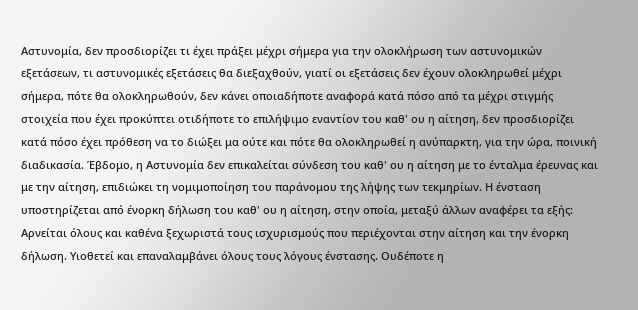Αστυνομία, δεν προσδιορίζει τι έχει πράξει μέχρι σήμερα για την ολοκλήρωση των αστυνομικών εξετάσεων, τι αστυνομικές εξετάσεις θα διεξαχθούν, γιατί οι εξετάσεις δεν έχουν ολοκληρωθεί μέχρι σήμερα, πότε θα ολοκληρωθούν, δεν κάνει οποιαδήποτε αναφορά κατά πόσο από τα μέχρι στιγμής στοιχεία που έχει προκύπτει οτιδήποτε το επιλήψιμο εναντίον του καθ' ου η αίτηση, δεν προσδιορίζει κατά πόσο έχει πρόθεση να το διώξει μα ούτε και πότε θα ολοκληρωθεί η ανύπαρκτη, για την ώρα, ποινική διαδικασία. Έβδομο, η Αστυνομία δεν επικαλείται σύνδεση του καθ' ου η αίτηση με το ένταλμα έρευνας και με την αίτηση, επιδιώκει τη νομιμοποίηση του παράνομου της λήψης των τεκμηρίων. Η ένσταση υποστηρίζεται από ένορκη δήλωση του καθ' ου η αίτηση, στην οποία, μεταξύ άλλων αναφέρει τα εξής: Αρνείται όλους και καθένα ξεχωριστά τους ισχυρισμούς που περιέχονται στην αίτηση και την ένορκη δήλωση. Υιοθετεί και επαναλαμβάνει όλους τους λόγους ένστασης. Ουδέποτε η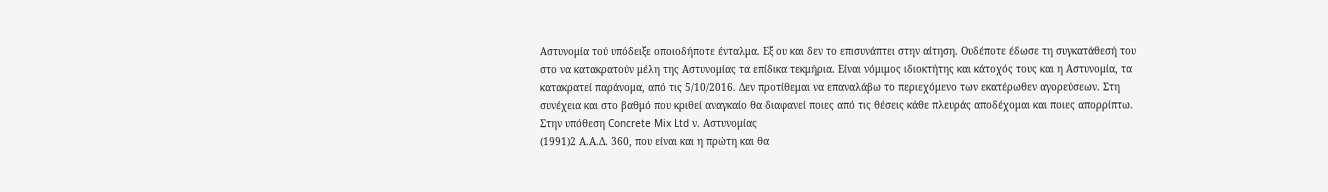Αστυνομία τού υπόδειξε οποιοδήποτε ένταλμα. Εξ ου και δεν το επισυνάπτει στην αίτηση. Ουδέποτε έδωσε τη συγκατάθεσή του στο να κατακρατούν μέλη της Αστυνομίας τα επίδικα τεκμήρια. Είναι νόμιμος ιδιοκτήτης και κάτοχός τους και η Αστυνομία, τα κατακρατεί παράνομα, από τις 5/10/2016. Δεν προτίθεμαι να επαναλάβω το περιεχόμενο των εκατέρωθεν αγορεύσεων. Στη συνέχεια και στο βαθμό που κριθεί αναγκαίο θα διαφανεί ποιες από τις θέσεις κάθε πλευράς αποδέχομαι και ποιες απορρίπτω. Στην υπόθεση Concrete Mix Ltd ν. Αστυνομίας
(1991)2 Α.Α.Δ. 360, που είναι και η πρώτη και θα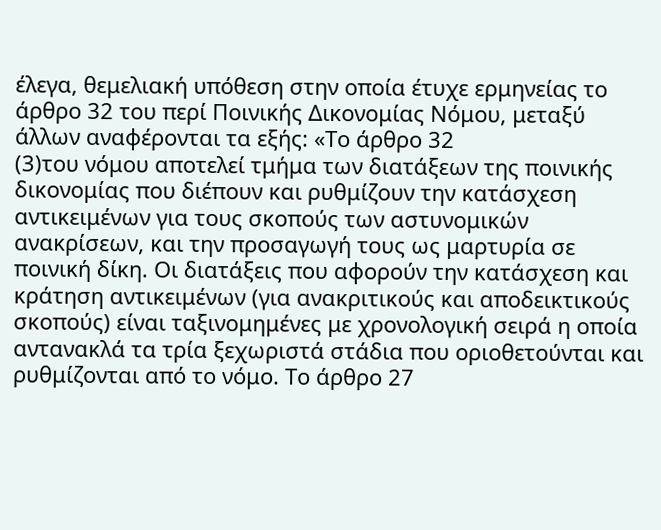έλεγα, θεμελιακή υπόθεση στην οποία έτυχε ερμηνείας το άρθρο 32 του περί Ποινικής Δικονομίας Νόμου, μεταξύ άλλων αναφέρονται τα εξής: «Το άρθρο 32
(3)του νόμου αποτελεί τμήμα των διατάξεων της ποινικής δικονομίας που διέπουν και ρυθμίζουν την κατάσχεση αντικειμένων για τους σκοπούς των αστυνομικών ανακρίσεων, και την προσαγωγή τους ως μαρτυρία σε ποινική δίκη. Οι διατάξεις που αφορούν την κατάσχεση και κράτηση αντικειμένων (για ανακριτικούς και αποδεικτικούς σκοπούς) είναι ταξινομημένες με χρονολογική σειρά η οποία αντανακλά τα τρία ξεχωριστά στάδια που οριοθετούνται και ρυθμίζονται από το νόμο. Το άρθρο 27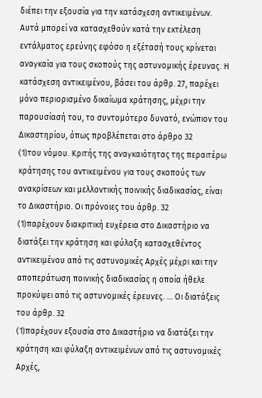διέπει την εξουσία για την κατάσχεση αντικειμένων. Αυτά μπορεί να κατασχεθούν κατά την εκτέλεση εντάλματος ερεύνης εφόσο η εξέτασή τους κρίνεται αναγκαία για τους σκοπούς της αστυνομικής έρευνας. Η κατάσχεση αντικειμένου, βάσει του άρθρ. 27, παρέχει μόνο περιορισμένο δικαίωμα κράτησης, μέχρι την παρουσίασή του, το συντομότερο δυνατό, ενώπιον του Δικαστηρίου, όπως προβλέπεται στο άρθρο 32
(1)του νόμου. Κριτής της αναγκαιότητας της περαιτέρω κράτησης του αντικειμένου για τους σκοπούς των ανακρίσεων και μελλοντικής ποινικής διαδικασίας, είναι το Δικαστήριο. Οι πρόνοιες του άρθρ. 32
(1)παρέχουν διακριτική ευχέρεια στο Δικαστήριο να διατάξει την κράτηση και φύλαξη κατασχεθέντος αντικειμένου από τις αστυνομικές Αρχές μέχρι και την αποπεράτωση ποινικής διαδικασίας η οποία ήθελε προκύψει από τις αστυνομικές έρευνες. ... Οι διατάξεις του άρθρ. 32
(1)παρέχουν εξουσία στο Δικαστήριο να διατάξει την κράτηση και φύλαξη αντικειμένων από τις αστυνομικές Αρχές,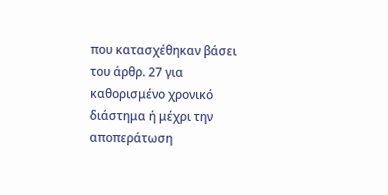που κατασχέθηκαν βάσει του άρθρ. 27 για καθορισμένο χρονικό διάστημα ή μέχρι την αποπεράτωση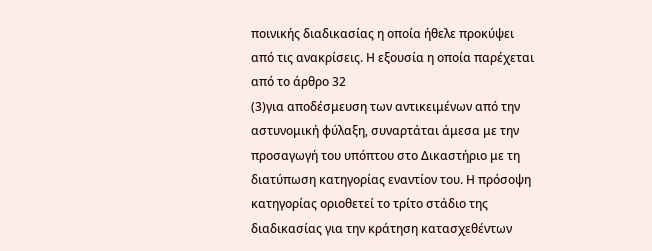ποινικής διαδικασίας η οποία ήθελε προκύψει από τις ανακρίσεις. Η εξουσία η οποία παρέχεται από το άρθρο 32
(3)για αποδέσμευση των αντικειμένων από την αστυνομική φύλαξη, συναρτάται άμεσα με την προσαγωγή του υπόπτου στο Δικαστήριο με τη διατύπωση κατηγορίας εναντίον του. Η πρόσοψη κατηγορίας οριοθετεί το τρίτο στάδιο της διαδικασίας για την κράτηση κατασχεθέντων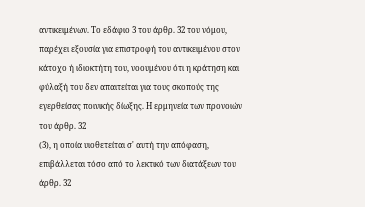αντικειμένων. Το εδάφιο 3 του άρθρ. 32 του νόμου, παρέχει εξουσία για επιστροφή του αντικειμένου στον κάτοχο ή ιδιοκτήτη του, νοουμένου ότι η κράτηση και φύλαξή του δεν απαιτείται για τους σκοπούς της εγερθείσας ποινικής δίωξης. Η ερμηνεία των προνοιών του άρθρ. 32
(3), η οποία υιοθετείται σ' αυτή την απόφαση, επιβάλλεται τόσο από το λεκτικό των διατάξεων του άρθρ. 32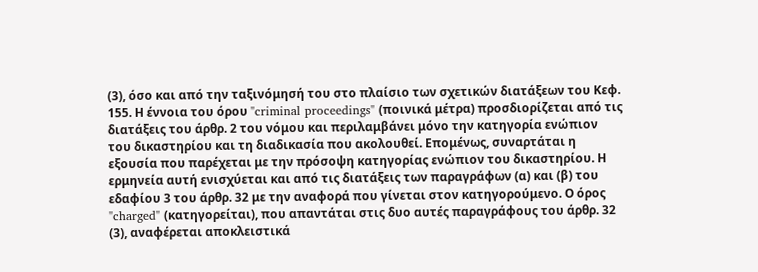(3), όσο και από την ταξινόμησή του στο πλαίσιο των σχετικών διατάξεων του Κεφ. 155. Η έννοια του όρου "criminal proceedings" (ποινικά μέτρα) προσδιορίζεται από τις διατάξεις του άρθρ. 2 του νόμου και περιλαμβάνει μόνο την κατηγορία ενώπιον του δικαστηρίου και τη διαδικασία που ακολουθεί. Επομένως, συναρτάται η εξουσία που παρέχεται με την πρόσοψη κατηγορίας ενώπιον του δικαστηρίου. Η ερμηνεία αυτή ενισχύεται και από τις διατάξεις των παραγράφων (α) και (β) του εδαφίου 3 του άρθρ. 32 με την αναφορά που γίνεται στον κατηγορούμενο. Ο όρος "charged" (κατηγορείται), που απαντάται στις δυο αυτές παραγράφους του άρθρ. 32
(3), αναφέρεται αποκλειστικά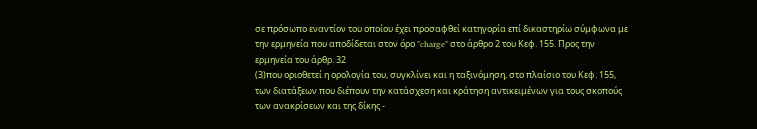σε πρόσωπο εναντίον του οποίου έχει προσαφθεί κατηγορία επί δικαστηρίω σύμφωνα με την ερμηνεία που αποδίδεται στον όρο "charge" στο άρθρο 2 του Κεφ. 155. Προς την ερμηνεία του άρθρ. 32
(3)που οριοθετεί η ορολογία του, συγκλίνει και η ταξινόμηση, στο πλαίσιο του Κεφ. 155, των διατάξεων που διέπουν την κατάσχεση και κράτηση αντικειμένων για τους σκοπούς των ανακρίσεων και της δίκης -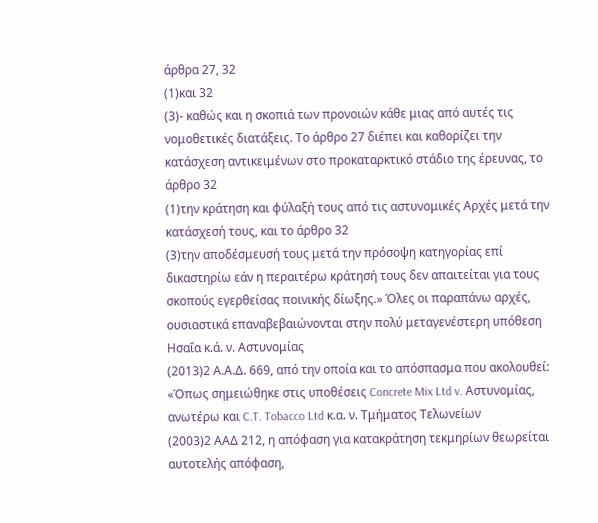άρθρα 27, 32
(1)και 32
(3)- καθώς και η σκοπιά των προνοιών κάθε μιας από αυτές τις νομοθετικές διατάξεις. Το άρθρο 27 διέπει και καθορίζει την κατάσχεση αντικειμένων στο προκαταρκτικό στάδιο της έρευνας, το άρθρο 32
(1)την κράτηση και φύλαξή τους από τις αστυνομικές Αρχές μετά την κατάσχεσή τους, και το άρθρο 32
(3)την αποδέσμευσή τους μετά την πρόσοψη κατηγορίας επί δικαστηρίω εάν η περαιτέρω κράτησή τους δεν απαιτείται για τους σκοπούς εγερθείσας ποινικής δίωξης.» Όλες οι παραπάνω αρχές, ουσιαστικά επαναβεβαιώνονται στην πολύ μεταγενέστερη υπόθεση Ησαΐα κ.ά. ν. Αστυνομίας
(2013)2 Α.Α.Δ. 669, από την οποία και το απόσπασμα που ακολουθεί: «Όπως σημειώθηκε στις υποθέσεις Concrete Mix Ltd v. Αστυνομίας, ανωτέρω και C.T. Tobacco Ltd κ.α. ν. Τμήματος Τελωνείων
(2003)2 ΑΑΔ 212, η απόφαση για κατακράτηση τεκμηρίων θεωρείται αυτοτελής απόφαση,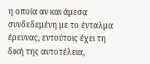η οποία αν και άμεσα συνδεδεμένη με το ένταλμα έρευνας, εντούτοις έχει τη δική της αυτοτέλεια,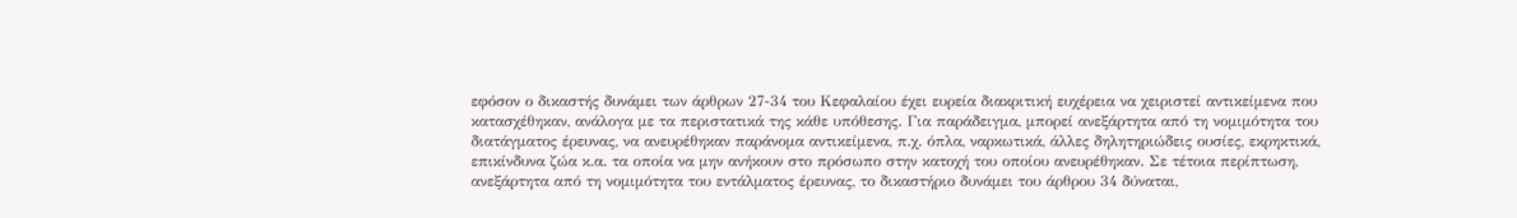εφόσον ο δικαστής δυνάμει των άρθρων 27-34 του Κεφαλαίου έχει ευρεία διακριτική ευχέρεια να χειριστεί αντικείμενα που κατασχέθηκαν, ανάλογα με τα περιστατικά της κάθε υπόθεσης. Για παράδειγμα, μπορεί ανεξάρτητα από τη νομιμότητα του διατάγματος έρευνας, να ανευρέθηκαν παράνομα αντικείμενα, π.χ. όπλα, ναρκωτικά, άλλες δηλητηριώδεις ουσίες, εκρηκτικά, επικίνδυνα ζώα κ.α. τα οποία να μην ανήκουν στο πρόσωπο στην κατοχή του οποίου ανευρέθηκαν. Σε τέτοια περίπτωση, ανεξάρτητα από τη νομιμότητα του εντάλματος έρευνας, το δικαστήριο δυνάμει του άρθρου 34 δύναται,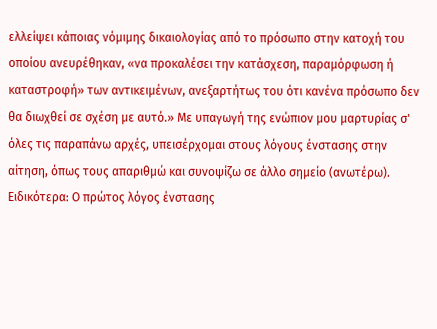ελλείψει κάποιας νόμιμης δικαιολογίας από το πρόσωπο στην κατοχή του οποίου ανευρέθηκαν, «να προκαλέσει την κατάσχεση, παραμόρφωση ή καταστροφή» των αντικειμένων, ανεξαρτήτως του ότι κανένα πρόσωπο δεν θα διωχθεί σε σχέση με αυτό.» Με υπαγωγή της ενώπιον μου μαρτυρίας σ' όλες τις παραπάνω αρχές, υπεισέρχομαι στους λόγους ένστασης στην αίτηση, όπως τους απαριθμώ και συνοψίζω σε άλλο σημείο (ανωτέρω). Ειδικότερα: Ο πρώτος λόγος ένστασης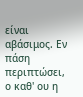είναι αβάσιμος. Εν πάση περιπτώσει, ο καθ' ου η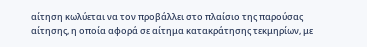αίτηση κωλύεται να τον προβάλλει στο πλαίσιο της παρούσας αίτησης, η οποία αφορά σε αίτημα κατακράτησης τεκμηρίων, με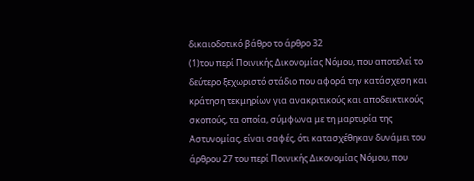δικαιοδοτικό βάθρο το άρθρο 32
(1)του περί Ποινικής Δικονομίας Νόμου, που αποτελεί το δεύτερο ξεχωριστό στάδιο που αφορά την κατάσχεση και κράτηση τεκμηρίων για ανακριτικούς και αποδεικτικούς σκοπούς, τα οποία, σύμφωνα με τη μαρτυρία της Αστυνομίας, είναι σαφές, ότι κατασχέθηκαν δυνάμει του άρθρου 27 του περί Ποινικής Δικονομίας Νόμου, που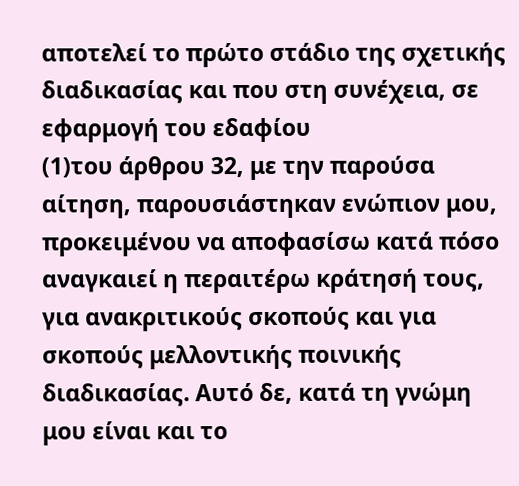αποτελεί το πρώτο στάδιο της σχετικής διαδικασίας και που στη συνέχεια, σε εφαρμογή του εδαφίου
(1)του άρθρου 32, με την παρούσα αίτηση, παρουσιάστηκαν ενώπιον μου, προκειμένου να αποφασίσω κατά πόσο αναγκαιεί η περαιτέρω κράτησή τους, για ανακριτικούς σκοπούς και για σκοπούς μελλοντικής ποινικής διαδικασίας. Αυτό δε, κατά τη γνώμη μου είναι και το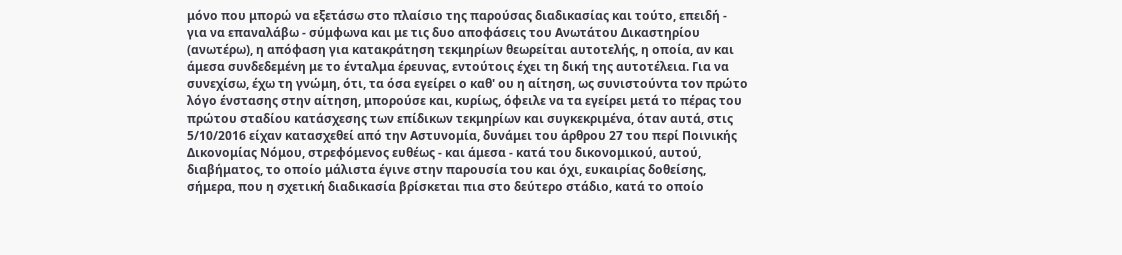μόνο που μπορώ να εξετάσω στο πλαίσιο της παρούσας διαδικασίας και τούτο, επειδή - για να επαναλάβω - σύμφωνα και με τις δυο αποφάσεις του Ανωτάτου Δικαστηρίου (ανωτέρω), η απόφαση για κατακράτηση τεκμηρίων θεωρείται αυτοτελής, η οποία, αν και άμεσα συνδεδεμένη με το ένταλμα έρευνας, εντούτοις έχει τη δική της αυτοτέλεια. Για να συνεχίσω, έχω τη γνώμη, ότι, τα όσα εγείρει ο καθ' ου η αίτηση, ως συνιστούντα τον πρώτο λόγο ένστασης στην αίτηση, μπορούσε και, κυρίως, όφειλε να τα εγείρει μετά το πέρας του πρώτου σταδίου κατάσχεσης των επίδικων τεκμηρίων και συγκεκριμένα, όταν αυτά, στις 5/10/2016 είχαν κατασχεθεί από την Αστυνομία, δυνάμει του άρθρου 27 του περί Ποινικής Δικονομίας Νόμου, στρεφόμενος ευθέως - και άμεσα - κατά του δικονομικού, αυτού, διαβήματος, το οποίο μάλιστα έγινε στην παρουσία του και όχι, ευκαιρίας δοθείσης, σήμερα, που η σχετική διαδικασία βρίσκεται πια στο δεύτερο στάδιο, κατά το οποίο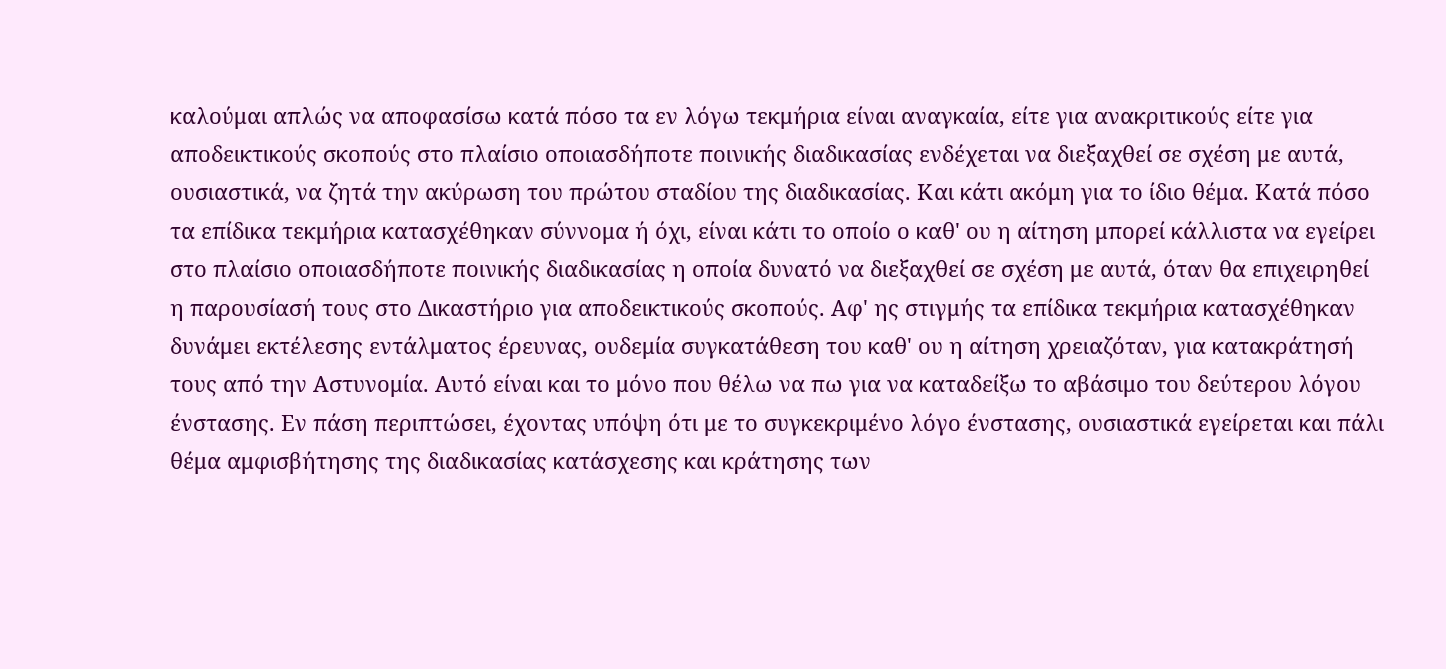καλούμαι απλώς να αποφασίσω κατά πόσο τα εν λόγω τεκμήρια είναι αναγκαία, είτε για ανακριτικούς είτε για αποδεικτικούς σκοπούς στο πλαίσιο οποιασδήποτε ποινικής διαδικασίας ενδέχεται να διεξαχθεί σε σχέση με αυτά, ουσιαστικά, να ζητά την ακύρωση του πρώτου σταδίου της διαδικασίας. Και κάτι ακόμη για το ίδιο θέμα. Κατά πόσο τα επίδικα τεκμήρια κατασχέθηκαν σύννομα ή όχι, είναι κάτι το οποίο ο καθ' ου η αίτηση μπορεί κάλλιστα να εγείρει στο πλαίσιο οποιασδήποτε ποινικής διαδικασίας η οποία δυνατό να διεξαχθεί σε σχέση με αυτά, όταν θα επιχειρηθεί η παρουσίασή τους στο Δικαστήριο για αποδεικτικούς σκοπούς. Αφ' ης στιγμής τα επίδικα τεκμήρια κατασχέθηκαν δυνάμει εκτέλεσης εντάλματος έρευνας, ουδεμία συγκατάθεση του καθ' ου η αίτηση χρειαζόταν, για κατακράτησή τους από την Αστυνομία. Αυτό είναι και το μόνο που θέλω να πω για να καταδείξω το αβάσιμο του δεύτερου λόγου ένστασης. Εν πάση περιπτώσει, έχοντας υπόψη ότι με το συγκεκριμένο λόγο ένστασης, ουσιαστικά εγείρεται και πάλι θέμα αμφισβήτησης της διαδικασίας κατάσχεσης και κράτησης των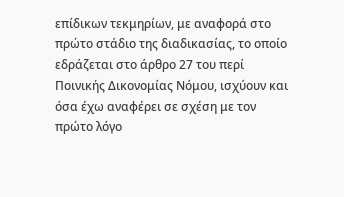επίδικων τεκμηρίων, με αναφορά στο πρώτο στάδιο της διαδικασίας, το οποίο εδράζεται στο άρθρο 27 του περί Ποινικής Δικονομίας Νόμου, ισχύουν και όσα έχω αναφέρει σε σχέση με τον πρώτο λόγο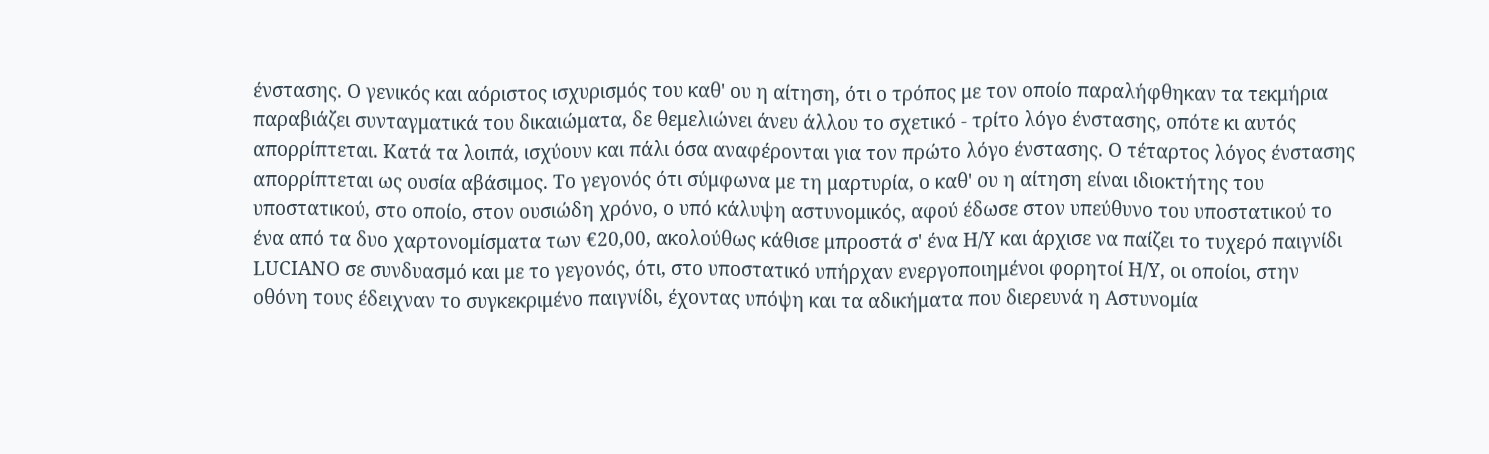ένστασης. Ο γενικός και αόριστος ισχυρισμός του καθ' ου η αίτηση, ότι ο τρόπος με τον οποίο παραλήφθηκαν τα τεκμήρια παραβιάζει συνταγματικά του δικαιώματα, δε θεμελιώνει άνευ άλλου το σχετικό - τρίτο λόγο ένστασης, οπότε κι αυτός απορρίπτεται. Κατά τα λοιπά, ισχύουν και πάλι όσα αναφέρονται για τον πρώτο λόγο ένστασης. Ο τέταρτος λόγος ένστασης απορρίπτεται ως ουσία αβάσιμος. Το γεγονός ότι σύμφωνα με τη μαρτυρία, ο καθ' ου η αίτηση είναι ιδιοκτήτης του υποστατικού, στο οποίο, στον ουσιώδη χρόνο, ο υπό κάλυψη αστυνομικός, αφού έδωσε στον υπεύθυνο του υποστατικού το ένα από τα δυο χαρτονομίσματα των €20,00, ακολούθως κάθισε μπροστά σ' ένα Η/Υ και άρχισε να παίζει το τυχερό παιγνίδι LUCIANO σε συνδυασμό και με το γεγονός, ότι, στο υποστατικό υπήρχαν ενεργοποιημένοι φορητοί Η/Υ, οι οποίοι, στην οθόνη τους έδειχναν το συγκεκριμένο παιγνίδι, έχοντας υπόψη και τα αδικήματα που διερευνά η Αστυνομία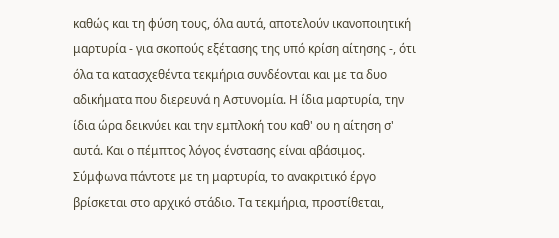καθώς και τη φύση τους, όλα αυτά, αποτελούν ικανοποιητική μαρτυρία - για σκοπούς εξέτασης της υπό κρίση αίτησης -, ότι όλα τα κατασχεθέντα τεκμήρια συνδέονται και με τα δυο αδικήματα που διερευνά η Αστυνομία. Η ίδια μαρτυρία, την ίδια ώρα δεικνύει και την εμπλοκή του καθ' ου η αίτηση σ' αυτά. Και ο πέμπτος λόγος ένστασης είναι αβάσιμος. Σύμφωνα πάντοτε με τη μαρτυρία, το ανακριτικό έργο βρίσκεται στο αρχικό στάδιο. Τα τεκμήρια, προστίθεται,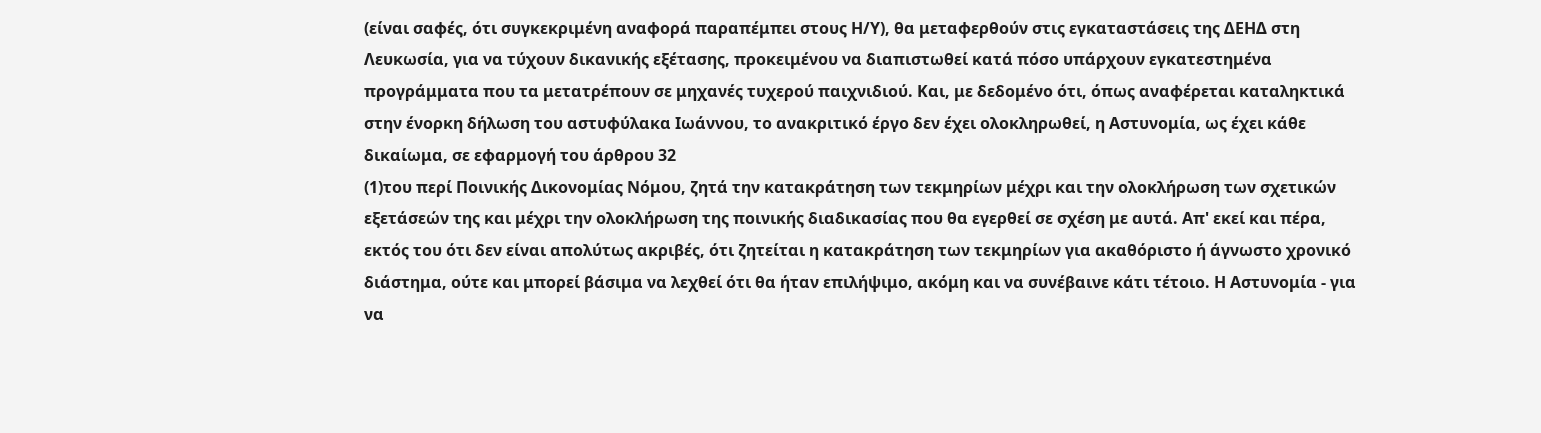(είναι σαφές, ότι συγκεκριμένη αναφορά παραπέμπει στους Η/Υ), θα μεταφερθούν στις εγκαταστάσεις της ΔΕΗΔ στη Λευκωσία, για να τύχουν δικανικής εξέτασης, προκειμένου να διαπιστωθεί κατά πόσο υπάρχουν εγκατεστημένα προγράμματα που τα μετατρέπουν σε μηχανές τυχερού παιχνιδιού. Και, με δεδομένο ότι, όπως αναφέρεται καταληκτικά στην ένορκη δήλωση του αστυφύλακα Ιωάννου, το ανακριτικό έργο δεν έχει ολοκληρωθεί, η Αστυνομία, ως έχει κάθε δικαίωμα, σε εφαρμογή του άρθρου 32
(1)του περί Ποινικής Δικονομίας Νόμου, ζητά την κατακράτηση των τεκμηρίων μέχρι και την ολοκλήρωση των σχετικών εξετάσεών της και μέχρι την ολοκλήρωση της ποινικής διαδικασίας που θα εγερθεί σε σχέση με αυτά. Απ' εκεί και πέρα, εκτός του ότι δεν είναι απολύτως ακριβές, ότι ζητείται η κατακράτηση των τεκμηρίων για ακαθόριστο ή άγνωστο χρονικό διάστημα, ούτε και μπορεί βάσιμα να λεχθεί ότι θα ήταν επιλήψιμο, ακόμη και να συνέβαινε κάτι τέτοιο. Η Αστυνομία - για να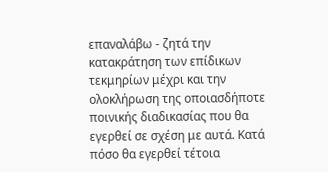επαναλάβω - ζητά την κατακράτηση των επίδικων τεκμηρίων μέχρι και την ολοκλήρωση της οποιασδήποτε ποινικής διαδικασίας που θα εγερθεί σε σχέση με αυτά. Κατά πόσο θα εγερθεί τέτοια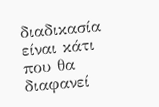διαδικασία είναι κάτι που θα διαφανεί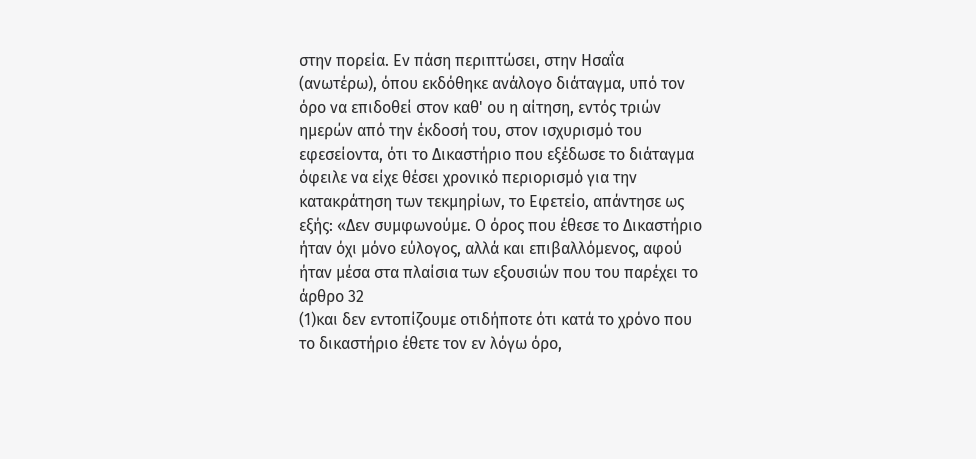στην πορεία. Εν πάση περιπτώσει, στην Ησαΐα (ανωτέρω), όπου εκδόθηκε ανάλογο διάταγμα, υπό τον όρο να επιδοθεί στον καθ' ου η αίτηση, εντός τριών ημερών από την έκδοσή του, στον ισχυρισμό του εφεσείοντα, ότι το Δικαστήριο που εξέδωσε το διάταγμα όφειλε να είχε θέσει χρονικό περιορισμό για την κατακράτηση των τεκμηρίων, το Εφετείο, απάντησε ως εξής: «Δεν συμφωνούμε. Ο όρος που έθεσε το Δικαστήριο ήταν όχι μόνο εύλογος, αλλά και επιβαλλόμενος, αφού ήταν μέσα στα πλαίσια των εξουσιών που του παρέχει το άρθρο 32
(1)και δεν εντοπίζουμε οτιδήποτε ότι κατά το χρόνο που το δικαστήριο έθετε τον εν λόγω όρο,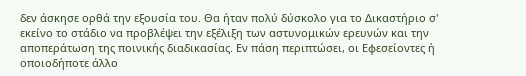δεν άσκησε ορθά την εξουσία του. Θα ήταν πολύ δύσκολο για το Δικαστήριο σ' εκείνο το στάδιο να προβλέψει την εξέλιξη των αστυνομικών ερευνών και την αποπεράτωση της ποινικής διαδικασίας. Εν πάση περιπτώσει, οι Εφεσείοντες ή οποιοδήποτε άλλο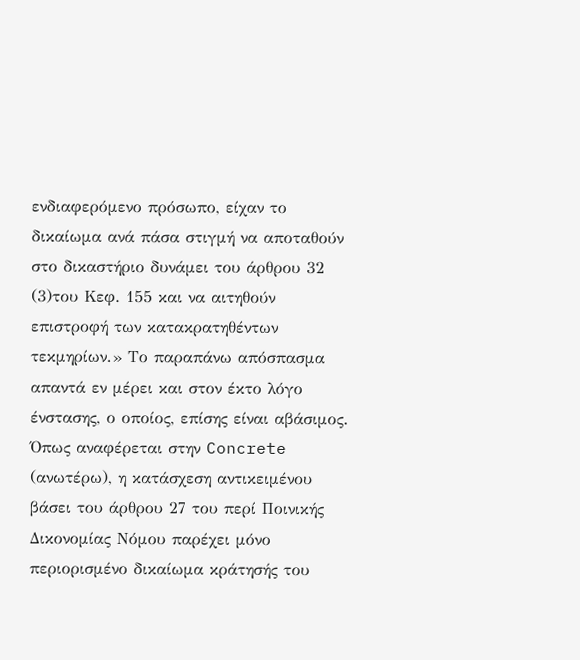ενδιαφερόμενο πρόσωπο, είχαν το δικαίωμα ανά πάσα στιγμή να αποταθούν στο δικαστήριο δυνάμει του άρθρου 32
(3)του Κεφ. 155 και να αιτηθούν επιστροφή των κατακρατηθέντων τεκμηρίων.» Το παραπάνω απόσπασμα απαντά εν μέρει και στον έκτο λόγο ένστασης, ο οποίος, επίσης είναι αβάσιμος. Όπως αναφέρεται στην Concrete (ανωτέρω), η κατάσχεση αντικειμένου βάσει του άρθρου 27 του περί Ποινικής Δικονομίας Νόμου παρέχει μόνο περιορισμένο δικαίωμα κράτησής του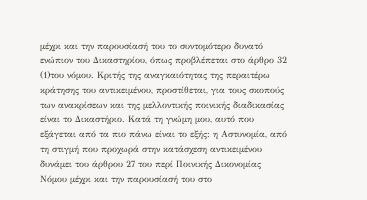μέχρι και την παρουσίασή του το συντομότερο δυνατό ενώπιον του Δικαστηρίου, όπως προβλέπεται στο άρθρο 32
(1)του νόμου. Κριτής της αναγκαιότητας της περαιτέρω κράτησης του αντικειμένου, προστίθεται, για τους σκοπούς των ανακρίσεων και της μελλοντικής ποινικής διαδικασίας είναι το Δικαστήριο. Κατά τη γνώμη μου, αυτό που εξάγεται από τα πιο πάνω είναι το εξής: η Αστυνομία, από τη στιγμή που προχωρά στην κατάσχεση αντικειμένου δυνάμει του άρθρου 27 του περί Ποινικής Δικονομίας Νόμου μέχρι και την παρουσίασή του στο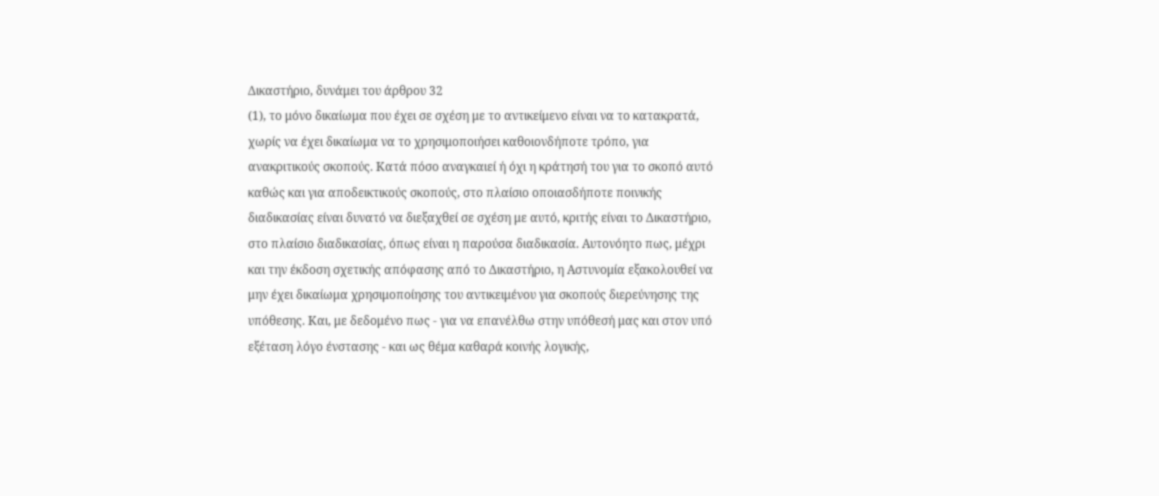Δικαστήριο, δυνάμει του άρθρου 32
(1), το μόνο δικαίωμα που έχει σε σχέση με το αντικείμενο είναι να το κατακρατά, χωρίς να έχει δικαίωμα να το χρησιμοποιήσει καθοιονδήποτε τρόπο, για ανακριτικούς σκοπούς. Κατά πόσο αναγκαιεί ή όχι η κράτησή του για το σκοπό αυτό καθώς και για αποδεικτικούς σκοπούς, στο πλαίσιο οποιασδήποτε ποινικής διαδικασίας είναι δυνατό να διεξαχθεί σε σχέση με αυτό, κριτής είναι το Δικαστήριο, στο πλαίσιο διαδικασίας, όπως είναι η παρούσα διαδικασία. Αυτονόητο πως, μέχρι και την έκδοση σχετικής απόφασης από το Δικαστήριο, η Αστυνομία εξακολουθεί να μην έχει δικαίωμα χρησιμοποίησης του αντικειμένου για σκοπούς διερεύνησης της υπόθεσης. Και, με δεδομένο πως - για να επανέλθω στην υπόθεσή μας και στον υπό εξέταση λόγο ένστασης - και ως θέμα καθαρά κοινής λογικής,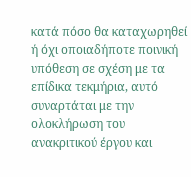κατά πόσο θα καταχωρηθεί ή όχι οποιαδήποτε ποινική υπόθεση σε σχέση με τα επίδικα τεκμήρια, αυτό συναρτάται με την ολοκλήρωση του ανακριτικού έργου και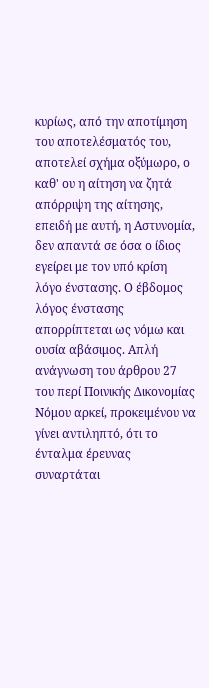κυρίως, από την αποτίμηση του αποτελέσματός του, αποτελεί σχήμα οξύμωρο, ο καθ' ου η αίτηση να ζητά απόρριψη της αίτησης, επειδή με αυτή, η Αστυνομία, δεν απαντά σε όσα ο ίδιος εγείρει με τον υπό κρίση λόγο ένστασης. Ο έβδομος λόγος ένστασης απορρίπτεται ως νόμω και ουσία αβάσιμος. Απλή ανάγνωση του άρθρου 27 του περί Ποινικής Δικονομίας Νόμου αρκεί, προκειμένου να γίνει αντιληπτό, ότι το ένταλμα έρευνας συναρτάται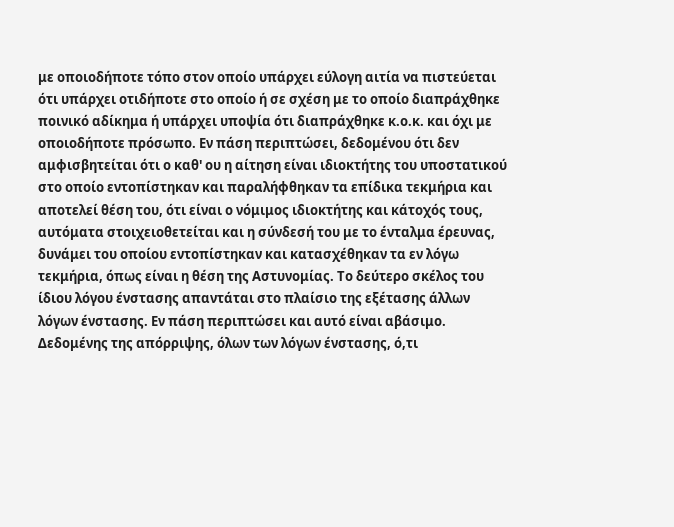με οποιοδήποτε τόπο στον οποίο υπάρχει εύλογη αιτία να πιστεύεται ότι υπάρχει οτιδήποτε στο οποίο ή σε σχέση με το οποίο διαπράχθηκε ποινικό αδίκημα ή υπάρχει υποψία ότι διαπράχθηκε κ.ο.κ. και όχι με οποιοδήποτε πρόσωπο. Εν πάση περιπτώσει, δεδομένου ότι δεν αμφισβητείται ότι ο καθ' ου η αίτηση είναι ιδιοκτήτης του υποστατικού στο οποίο εντοπίστηκαν και παραλήφθηκαν τα επίδικα τεκμήρια και αποτελεί θέση του, ότι είναι ο νόμιμος ιδιοκτήτης και κάτοχός τους, αυτόματα στοιχειοθετείται και η σύνδεσή του με το ένταλμα έρευνας, δυνάμει του οποίου εντοπίστηκαν και κατασχέθηκαν τα εν λόγω τεκμήρια, όπως είναι η θέση της Αστυνομίας. Το δεύτερο σκέλος του ίδιου λόγου ένστασης απαντάται στο πλαίσιο της εξέτασης άλλων λόγων ένστασης. Εν πάση περιπτώσει και αυτό είναι αβάσιμο. Δεδομένης της απόρριψης, όλων των λόγων ένστασης, ό,τι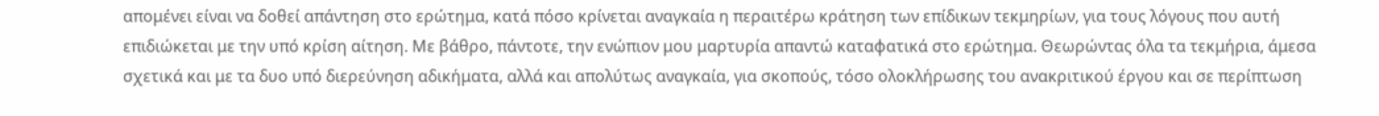απομένει είναι να δοθεί απάντηση στο ερώτημα, κατά πόσο κρίνεται αναγκαία η περαιτέρω κράτηση των επίδικων τεκμηρίων, για τους λόγους που αυτή επιδιώκεται με την υπό κρίση αίτηση. Με βάθρο, πάντοτε, την ενώπιον μου μαρτυρία απαντώ καταφατικά στο ερώτημα. Θεωρώντας όλα τα τεκμήρια, άμεσα σχετικά και με τα δυο υπό διερεύνηση αδικήματα, αλλά και απολύτως αναγκαία, για σκοπούς, τόσο ολοκλήρωσης του ανακριτικού έργου και σε περίπτωση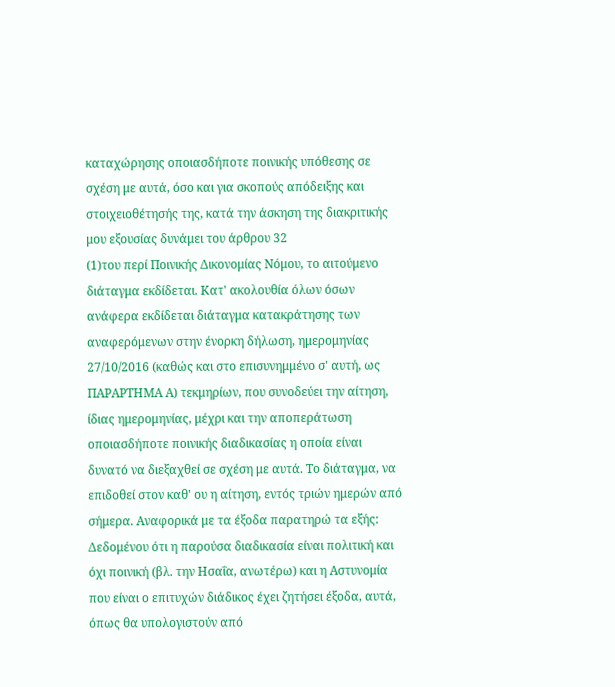καταχώρησης οποιασδήποτε ποινικής υπόθεσης σε σχέση με αυτά, όσο και για σκοπούς απόδειξης και στοιχειοθέτησής της, κατά την άσκηση της διακριτικής μου εξουσίας δυνάμει του άρθρου 32
(1)του περί Ποινικής Δικονομίας Νόμου, το αιτούμενο διάταγμα εκδίδεται. Κατ' ακολουθία όλων όσων ανάφερα εκδίδεται διάταγμα κατακράτησης των αναφερόμενων στην ένορκη δήλωση, ημερομηνίας 27/10/2016 (καθώς και στο επισυνημμένο σ' αυτή, ως ΠΑΡΑΡΤΗΜΑ Α) τεκμηρίων, που συνοδεύει την αίτηση, ίδιας ημερομηνίας, μέχρι και την αποπεράτωση οποιασδήποτε ποινικής διαδικασίας η οποία είναι δυνατό να διεξαχθεί σε σχέση με αυτά. Το διάταγμα, να επιδοθεί στον καθ' ου η αίτηση, εντός τριών ημερών από σήμερα. Αναφορικά με τα έξοδα παρατηρώ τα εξής: Δεδομένου ότι η παρούσα διαδικασία είναι πολιτική και όχι ποινική (βλ. την Ησαΐα, ανωτέρω) και η Αστυνομία που είναι ο επιτυχών διάδικος έχει ζητήσει έξοδα, αυτά, όπως θα υπολογιστούν από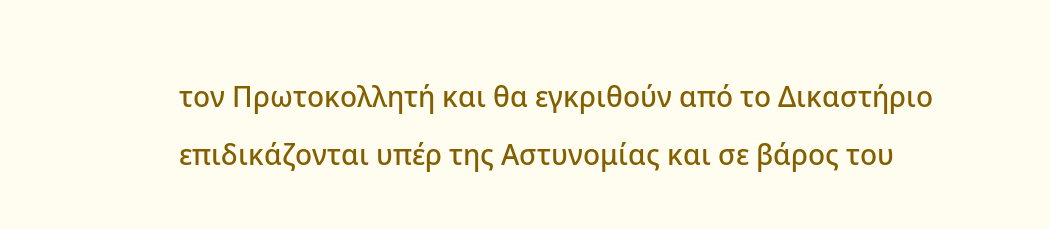τον Πρωτοκολλητή και θα εγκριθούν από το Δικαστήριο επιδικάζονται υπέρ της Αστυνομίας και σε βάρος του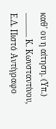καθ' ου η αίτηση. (Υπ.) ............ Κ. Κωνσταντίνου, Ε.Δ. Πιστό Αντίγραφο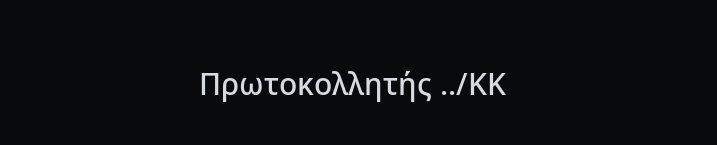Πρωτοκολλητής ../ΚΚ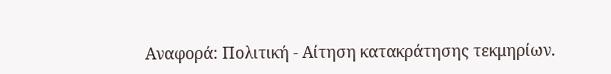Αναφορά: Πολιτική - Αίτηση κατακράτησης τεκμηρίων.